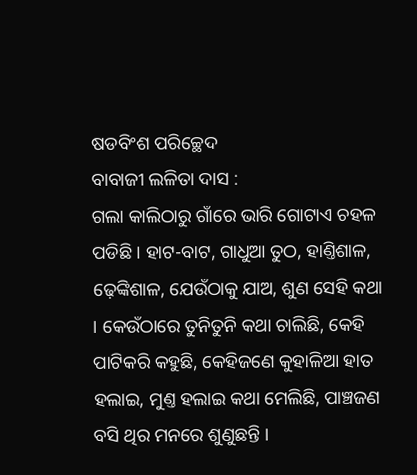ଷଡବିଂଶ ପରିଚ୍ଛେଦ
ବାବାଜୀ ଲଳିତା ଦାସ :
ଗଲା କାଲିଠାରୁ ଗାଁରେ ଭାରି ଗୋଟାଏ ଚହଳ ପଡିଛି । ହାଟ-ବାଟ, ଗାଧୁଆ ତୁଠ, ହାଣ୍ତିଶାଳ, ଢ଼େଙ୍କିଶାଳ, ଯେଉଁଠାକୁ ଯାଅ, ଶୁଣ ସେହି କଥା । କେଉଁଠାରେ ତୁନିତୁନି କଥା ଚାଲିଛି, କେହି ପାଟିକରି କହୁଛି, କେହିଜଣେ କୁହାଳିଆ ହାତ ହଲାଇ, ମୁଣ୍ତ ହଲାଇ କଥା ମେଲିଛି, ପାଞ୍ଚଜଣ ବସି ଥିର ମନରେ ଶୁଣୁଛନ୍ତି ।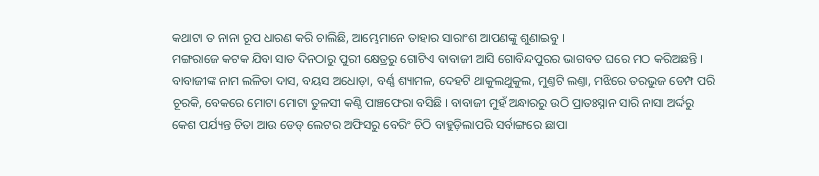କଥାଟା ତ ନାନା ରୂପ ଧାରଣ କରି ଚାଲିଛି, ଆମ୍ଭେମାନେ ତାହାର ସାରାଂଶ ଆପଣଙ୍କୁ ଶୁଣାଇବୁ ।
ମଙ୍ଗରାଜେ କଟକ ଯିବା ସାତ ଦିନଠାରୁ ପୁରୀ କ୍ଷେତ୍ରରୁ ଗୋଟିଏ ବାବାଜୀ ଆସି ଗୋବିନ୍ଦପୁରର ଭାଗବତ ଘରେ ମଠ କରିଅଛନ୍ତି । ବାବାଜୀଙ୍କ ନାମ ଲଳିତା ଦାସ, ବୟସ ଅଧୋଡ଼ା, ବର୍ଣ୍ଣ ଶ୍ୟାମଳ, ଦେହଟି ଥାକୁଲଥୁକୁଲ, ମୁଣ୍ତଟି ଲଣ୍ତା, ମଝିରେ ତରଭୁଜ ଡେମ୍ପ ପରି ଚୂରକି, ବେକରେ ମୋଟା ମୋଟା ତୁଳସୀ କଣ୍ଠି ପାଞ୍ଚଫେରା ବସିଛି । ବାବାଜୀ ମୁହଁ ଅନ୍ଧାରରୁ ଉଠି ପ୍ରାତଃସ୍ନାନ ସାରି ନାସା ଅର୍ଦ୍ଦରୁ କେଶ ପର୍ଯ୍ୟନ୍ତ ଚିତା ଆଉ ଡେଡ୍ ଲେଟର ଅଫିସରୁ ବେରିଂ ଚିଠି ବାହୁଡ଼ିଲାପରି ସର୍ବାଙ୍ଗରେ ଛାପା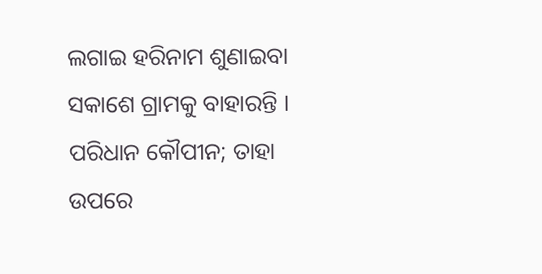ଲଗାଇ ହରିନାମ ଶୁଣାଇବା ସକାଶେ ଗ୍ରାମକୁ ବାହାରନ୍ତି । ପରିଧାନ କୌପୀନ; ତାହା ଉପରେ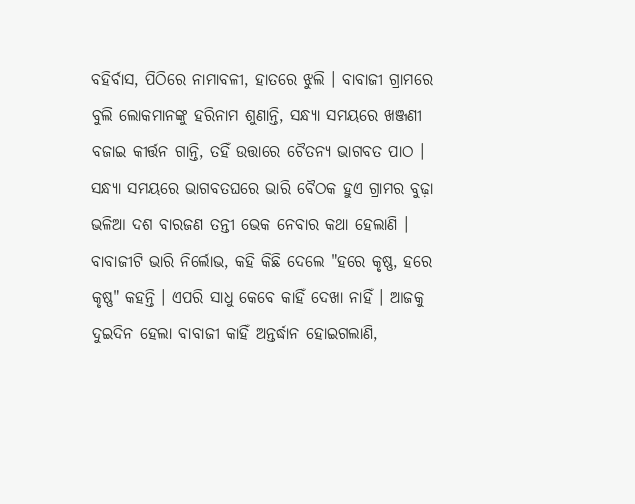ବହିର୍ବାସ, ପିଠିରେ ନାମାବଳୀ, ହାତରେ ଝୁଲି । ବାବାଜୀ ଗ୍ରାମରେ ବୁଲି ଲୋକମାନଙ୍କୁ ହରିନାମ ଶୁଣାନ୍ତି, ସନ୍ଧ୍ୟା ସମୟରେ ଖଞ୍ଜଣୀ ବଜାଇ କୀର୍ତ୍ତନ ଗାନ୍ତି, ତହିଁ ଉତ୍ତାରେ ଚୈତନ୍ୟ ଭାଗବତ ପାଠ । ସନ୍ଧ୍ୟା ସମୟରେ ଭାଗବତଘରେ ଭାରି ବୈଠକ ହୁଏ ଗ୍ରାମର ବୁଢ଼ା ଭଳିଆ ଦଶ ବାରଜଣ ତନ୍ତୀ ଭେକ ନେବାର କଥା ହେଲାଣି । ବାବାଜୀଟି ଭାରି ନିର୍ଲୋଭ, କହି କିଛି ଦେଲେ "ହରେ କୃଷ୍ଣ, ହରେ କୃଷ୍ଣ" କହନ୍ତି । ଏପରି ସାଧୁ କେବେ କାହିଁ ଦେଖା ନାହିଁ । ଆଜକୁ ଦୁଇଦିନ ହେଲା ବାବାଜୀ କାହିଁ ଅନ୍ତର୍ଦ୍ଧାନ ହୋଇଗଲାଣି,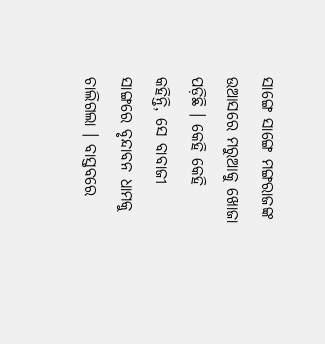ସାଙ୍ଗେ ସାଙ୍ଗେ ମଙ୍ଗରାଜଙ୍କ ଉଆସରେ ମରୁଆକୁ ଖୋଜା ପଡ଼ିଛି । କେହି କେହି କହିନ୍ତି, ସେ ବାବାଜୀ ସାଙ୍ଗରେ ବୃନ୍ଦାବନ ଧାମକୁ ଚାଲିଗଲା । ବାସ୍ତବରେ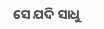ସେ ଯଦି ସାଧୁ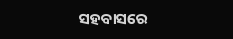ସହବାସରେ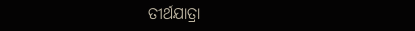ତୀର୍ଥଯାତ୍ରା